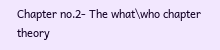Chapter no.2- The what\who chapter theory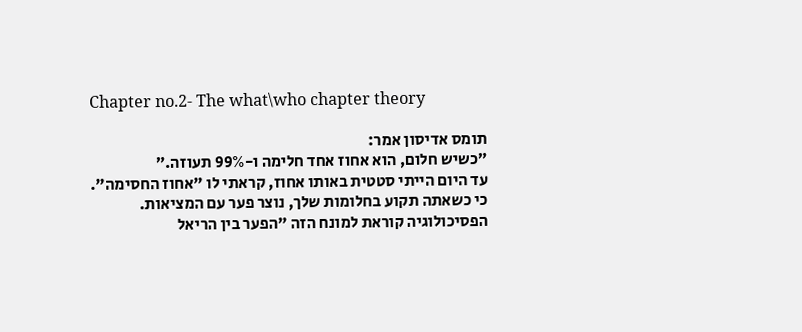Chapter no.2- The what\who chapter theory

תומס אדיסון אמר:
״כשיש חלום, הוא אחוז אחד חלימה ו-99% תעוזה.״
עד היום הייתי סטטית באותו אחוז, קראתי לו "אחוז החסימה".
כי כשאתה תקוע בחלומות שלך, נוצר פער עם המציאות.
הפסיכולוגיה קוראת למונח הזה "הפער בין הריאל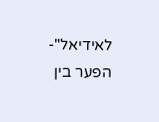לאידיאל"-
הפער בין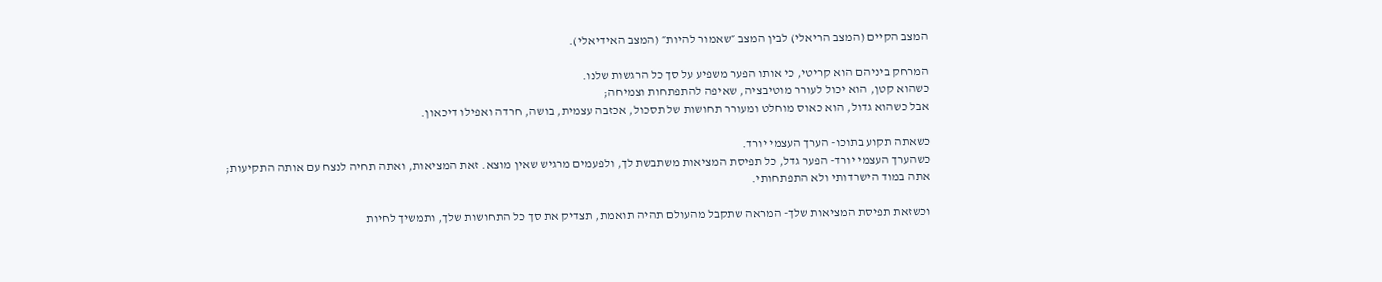המצב הקיים (המצב הריאלי) לבין המצב ״שאמור להיות״ (המצב האידיאלי).

המרחק ביניהם הוא קריטי, כי אותו הפער משפיע על סך כל הרגשות שלנו.
כשהוא קטן, הוא יכול לעורר מוטיבציה, שאיפה להתפתחות וצמיחה;
אבל כשהוא גדול, הוא כאוס מוחלט ומעורר תחושות של תסכול, אכזבה עצמית, בושה, חרדה ואפילו דיכאון.

כשאתה תקוע בתוכו- הערך העצמי יורד.
כשהערך העצמי יורד- הפער גדל, כל תפיסת המציאות משתבשת לך, ולפעמים מרגיש שאין מוצא. זאת המציאות, ואתה תחיה לנצח עם אותה התקיעות;
אתה במוד הישרדותי ולא התפתחותי.

וכשזאת תפיסת המציאות שלך- המראה שתקבל מהעולם תהיה תואמת, תצדיק את סך כל התחושות שלך, ותמשיך לחיות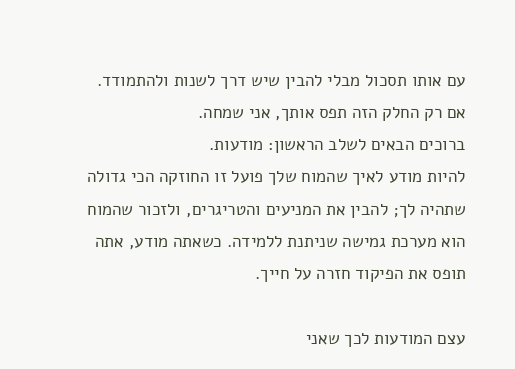עם אותו תסכול מבלי להבין שיש דרך לשנות ולהתמודד.
אם רק החלק הזה תפס אותך, אני שמחה.
ברוכים הבאים לשלב הראשון: מודעות.
להיות מודע לאיך שהמוח שלך פועל זו החוזקה הכי גדולה שתהיה לך; להבין את המניעים והטריגרים, ולזכור שהמוח הוא מערכת גמישה שניתנת ללמידה. כשאתה מודע, אתה תופס את הפיקוד חזרה על חייך.

עצם המודעות לכך שאני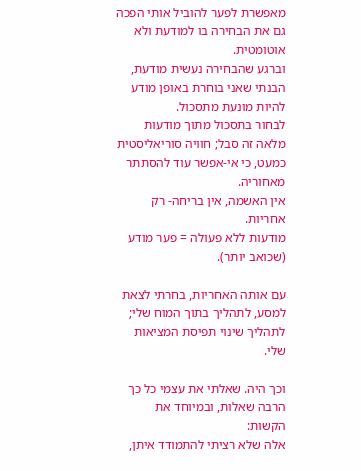מאפשרת לפער להוביל אותי הפכה גם את הבחירה בו למודעת ולא אוטומטית.
וברגע שהבחירה נעשית מודעת, הבנתי שאני בוחרת באופן מודע להיות מונעת מתסכול.
לבחור בתסכול מתוך מודעות מלאה זה סבל; חוויה סוריאליסטית כמעט, כי אי-אפשר עוד להסתתר מאחוריה.
אין האשמה, אין בריחה- רק אחריות.
מודעות ללא פעולה = פער מודע (שכואב יותר).

עם אותה האחריות, בחרתי לצאת למסע, לתהליך בתוך המוח שלי;
לתהליך שינוי תפיסת המציאות שלי.

וכך היה. שאלתי את עצמי כל כך הרבה שאלות, ובמיוחד את הקשות:
אלה שלא רציתי להתמודד איתן,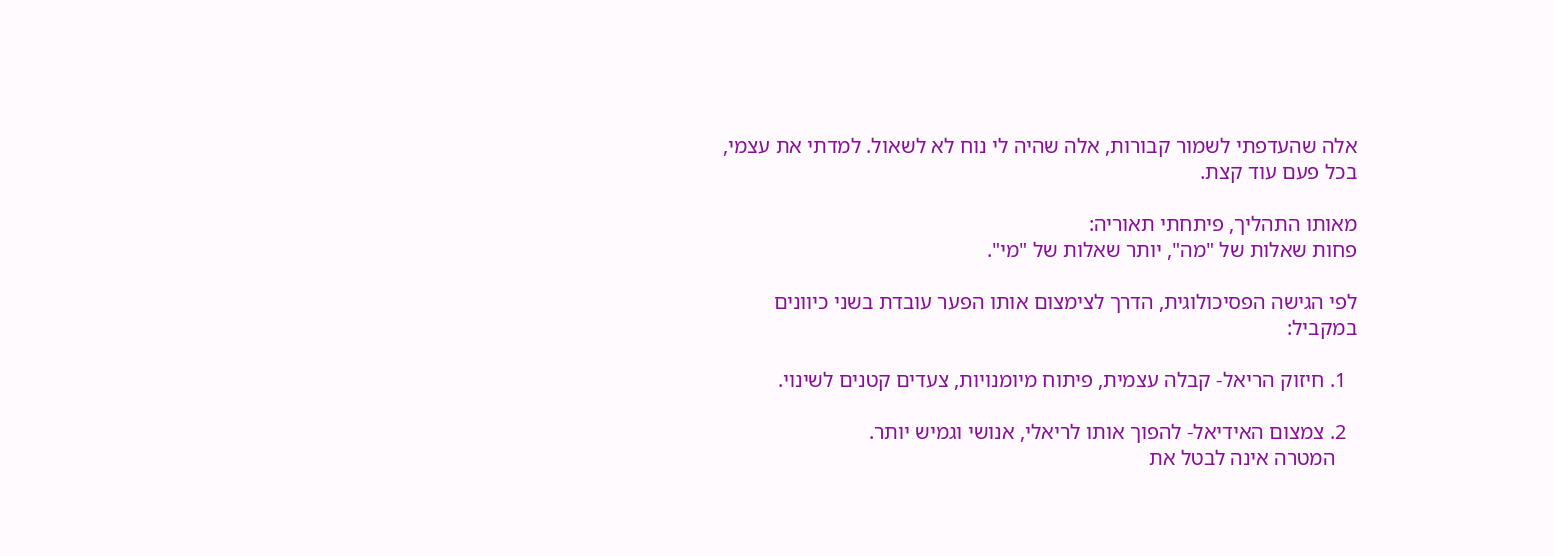אלה שהעדפתי לשמור קבורות, אלה שהיה לי נוח לא לשאול. למדתי את עצמי, בכל פעם עוד קצת.

מאותו התהליך, פיתחתי תאוריה:
פחות שאלות של "מה", יותר שאלות של "מי".

לפי הגישה הפסיכולוגית, הדרך לצימצום אותו הפער עובדת בשני כיוונים במקביל:

  1. חיזוק הריאל- קבלה עצמית, פיתוח מיומנויות, צעדים קטנים לשינוי.

  2. צמצום האידיאל- להפוך אותו לריאלי, אנושי וגמיש יותר.
    המטרה אינה לבטל את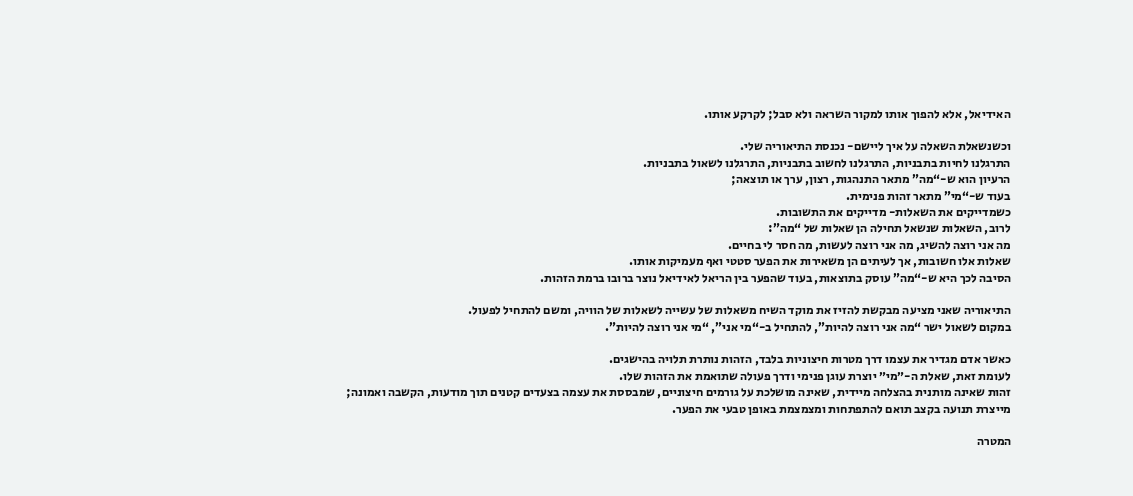האידיאל, אלא להפוך אותו למקור השראה ולא סבל; לקרקע אותו.

וכשנשאלת השאלה על איך ליישם- נכנסת התיאוריה שלי.
התרגלנו לחיות בתבניות, התרגלנו לחשוב בתבניות, התרגלנו לשאול בתבניות.
הרעיון הוא ש-“מה” מתאר התנהגות, רצון, ערך או תוצאה;
בעוד ש-“מי” מתאר זהות פנימית.
כשמדייקים את השאלות- מדייקים את התשובות.
לרוב, השאלות שנשאל תחילה הן שאלות של “מה”:
מה אני רוצה להשיג, מה אני רוצה לעשות, מה חסר לי בחיים.
שאלות אלו חשובות, אך לעיתים הן משאירות את הפער סטטי ואף מעמיקות אותו.
הסיבה לכך היא ש-“מה” עוסק בתוצאות, בעוד שהפער בין הריאל לאידיאל נוצר ברובו ברמת הזהות.

התיאוריה שאני מציעה מבקשת להזיז את מוקד השיח משאלות של עשייה לשאלות של הוויה, ומשם להתחיל לפעול.
במקום לשאול ישר “מה אני רוצה להיות”, להתחיל ב-“מי אני”, “מי אני רוצה להיות”.

כאשר אדם מגדיר את עצמו דרך מטרות חיצוניות בלבד, הזהות נותרת תלויה בהישגים.
לעומת זאת, שאלת ה-״מי״ יוצרת עוגן פנימי ודרך פעולה שתואמת את הזהות שלו.
זהות שאינה מותנית בהצלחה מיידית, שאינה מושלכת על גורמים חיצוניים, שמבססת את עצמה בצעדים קטנים תוך מודעות, הקשבה ואמונה;
מייצרת תנועה בקצב תואם להתפתחות ומצמצמת באופן טבעי את הפער.

המטרה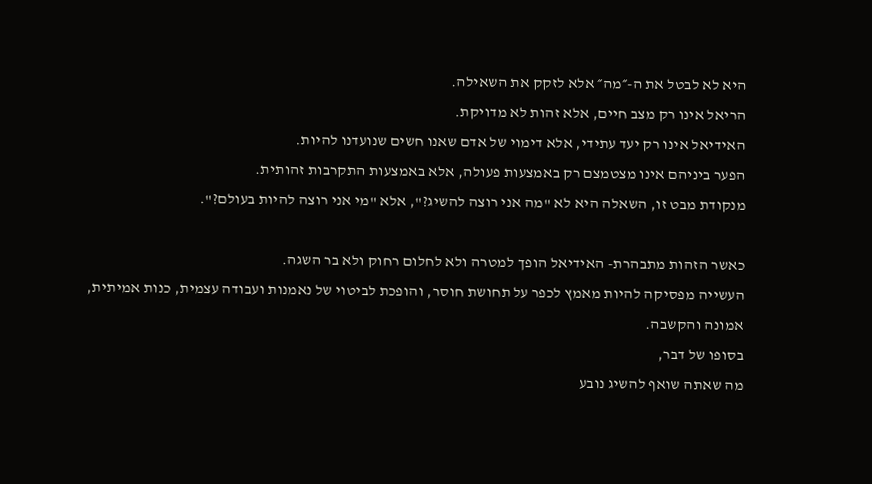היא לא לבטל את ה-״מה״ אלא לזקק את השאילה.
הריאל אינו רק מצב חיים, אלא זהות לא מדויקת.
האידיאל אינו רק יעד עתידי, אלא דימוי של אדם שאנו חשים שנועדנו להיות.
הפער ביניהם אינו מצטמצם רק באמצעות פעולה, אלא באמצעות התקרבות זהותית.
מנקודת מבט זו, השאלה היא לא "מה אני רוצה להשיג?", אלא "מי אני רוצה להיות בעולם?".

כאשר הזהות מתבהרת- האידיאל הופך למטרה ולא לחלום רחוק ולא בר השגה.
העשייה מפסיקה להיות מאמץ לכפר על תחושת חוסר, והופכת לביטוי של נאמנות ועבודה עצמית, כנות אמיתית, אמונה והקשבה.
בסופו של דבר,
מה שאתה שואף להשיג נובע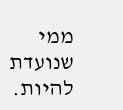ממי שנועדת להיות.